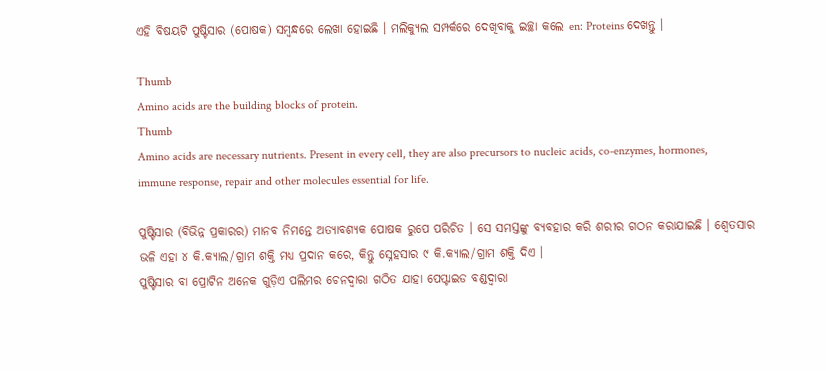ଏହି ବିଷୟଟି ପୁଷ୍ଟିସାର (ପୋଷକ) ସମ୍ବନ୍ଧରେ ଲେଖା ହୋଇଛି । ମଲିକ୍ୟୁଲ ସମ୍ପର୍କରେ ଦେଖିବାକୁ ଇଚ୍ଛା କଲେ en: Proteins ଦେଖନ୍ତୁ ।

Thumb
Amino acids are the building blocks of protein.
Thumb
Amino acids are necessary nutrients. Present in every cell, they are also precursors to nucleic acids, co-enzymes, hormones, immune response, repair and other molecules essential for life.

ପୁଷ୍ଟିସାର (ବିଭିନ୍ନ ପ୍ରକାରର) ମାନବ ନିମନ୍ତେ ଅତ୍ୟାବଶ୍ୟକ ପୋଷକ ରୁପେ ପରିଚିତ । ସେ ସମସ୍ତଙ୍କୁ ବ୍ୟବହାର କରି ଶରୀର ଗଠନ କରାଯାଇଛି । ଶ୍ୱେତସାର ଭଳି ଏହା ୪ କି.କ୍ୟାଲ/ଗ୍ରାମ ଶକ୍ତି ମଧ୍ୟ ପ୍ରଦାନ କରେ, କିନ୍ତୁ ସ୍ନେହସାର ୯ କି.କ୍ୟାଲ/ଗ୍ରାମ ଶକ୍ତି ଦିଏ ।
ପୁଷ୍ଟିସାର ବା ପ୍ରୋଟିନ ଅନେକ ଗୁଡ଼ିଏ ପଲିମର ଚେନ‌ଦ୍ୱାରା ଗଠିତ ଯାହା ପେପ୍ଟାଇଡ ବଣ୍ଡଦ୍ୱାରା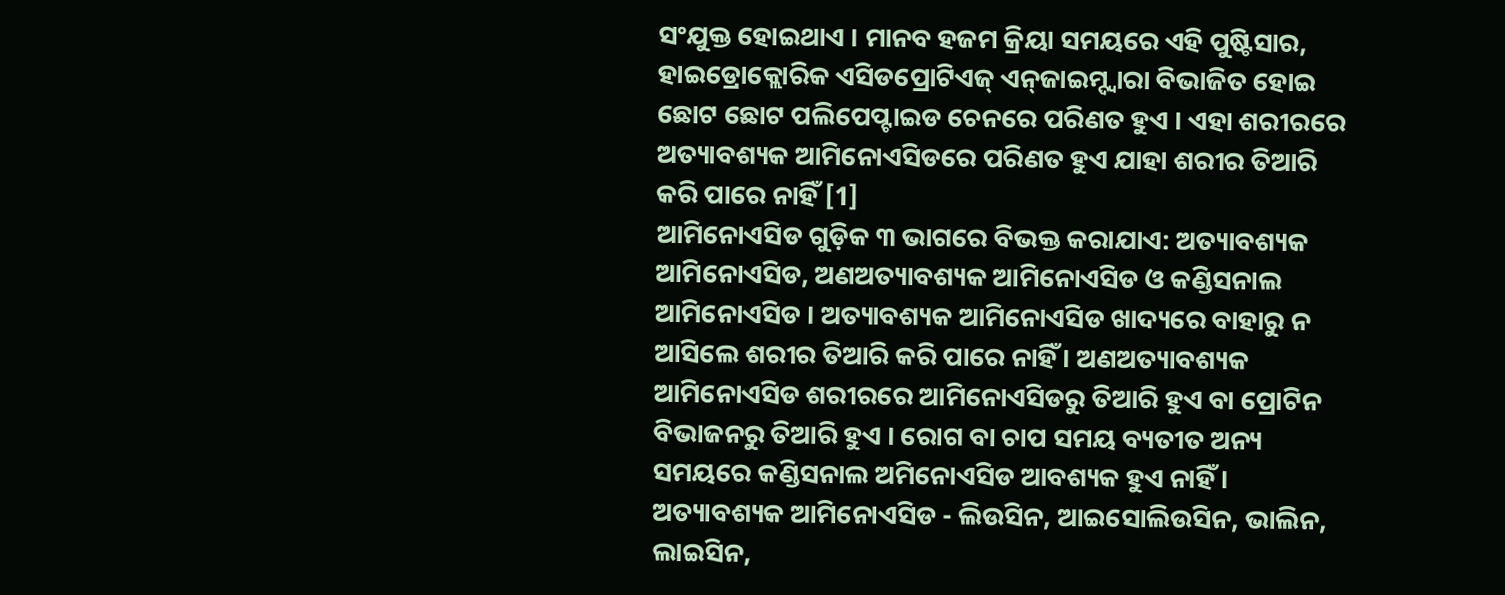ସଂଯୁକ୍ତ ହୋଇଥାଏ । ମାନବ ହଜମ କ୍ରିୟା ସମୟରେ ଏହି ପୁଷ୍ଟିସାର, ହାଇଡ୍ରୋକ୍ଲୋରିକ ଏସିଡପ୍ରୋଟିଏଜ୍ ଏନ୍‌ଜାଇମ୍ଦ୍ୱାରା ବିଭାଜିତ ହୋଇ ଛୋଟ ଛୋଟ ପଲିପେପ୍ଟାଇଡ ଚେନରେ ପରିଣତ ହୁଏ । ଏହା ଶରୀରରେ ଅତ୍ୟାବଶ୍ୟକ ଆମିନୋଏସିଡରେ ପରିଣତ ହୁଏ ଯାହା ଶରୀର ତିଆରି କରି ପାରେ ନାହିଁ [1]
ଆମିନୋଏସିଡ ଗୁଡ଼ିକ ୩ ଭାଗରେ ବିଭକ୍ତ କରାଯାଏ: ଅତ୍ୟାବଶ୍ୟକ ଆମିନୋଏସିଡ, ଅଣଅତ୍ୟାବଶ୍ୟକ ଆମିନୋଏସିଡ ଓ କଣ୍ଡିସନାଲ ଆମିନୋଏସିଡ । ଅତ୍ୟାବଶ୍ୟକ ଆମିନୋଏସିଡ ଖାଦ୍ୟରେ ବାହାରୁ ନ ଆସିଲେ ଶରୀର ତିଆରି କରି ପାରେ ନାହିଁ । ଅଣଅତ୍ୟାବଶ୍ୟକ ଆମିନୋଏସିଡ ଶରୀରରେ ଆମିନୋଏସିଡରୁ ତିଆରି ହୁଏ ବା ପ୍ରୋଟିନ ବିଭାଜନରୁ ତିଆରି ହୁଏ । ରୋଗ ବା ଚାପ ସମୟ ବ୍ୟତୀତ ଅନ୍ୟ ସମୟରେ କଣ୍ଡିସନାଲ ଅମିନୋଏସିଡ ଆବଶ୍ୟକ ହୁଏ ନାହିଁ ।
ଅତ୍ୟାବଶ୍ୟକ ଆମିନୋଏସିଡ ‌- ଲିଉସିନ, ଆଇସୋଲିଉସିନ, ଭାଲିନ, ଲାଇସିନ,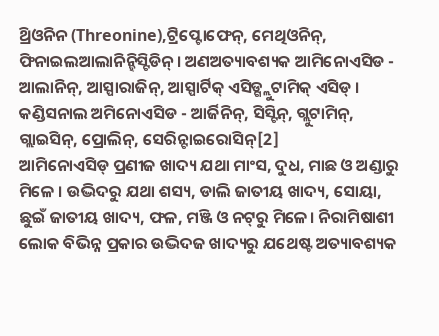ଥ୍ରିଓନିନ (Threonine),ଟ୍ରିପ୍ଟୋଫେନ୍, ମେଥିଓନିନ୍, ଫିନାଇଲଆଲାନିନ୍ହିସ୍ଟିଡିନ୍ । ଅଣଅତ୍ୟାବଶ୍ୟକ ଆମିନୋଏସିଡ - ଆଲାନିନ୍, ଆସ୍ପାରାଜିନ୍, ଆସ୍ପାର୍ଟିକ୍ ଏସିଡ୍ଗ୍ଲୁଟାମିକ୍ ଏସିଡ୍ । କଣ୍ଡିସନାଲ ଅମିନୋଏସିଡ - ଆର୍ଜିନିନ୍, ସିସ୍ଟିନ୍, ଗ୍ଲୁଟାମିନ୍, ଗ୍ଲାଇସିନ୍, ପ୍ରୋଲିନ୍, ସେରିନ୍ଟାଇରୋସିନ୍[2]
ଆମିନୋଏସିଡ୍ ପ୍ରଣୀଜ ଖାଦ୍ୟ ଯଥା ମାଂସ, ଦୁଧ, ମାଛ ଓ ଅଣ୍ଡାରୁ ମିଳେ । ଉଦ୍ଭିଦରୁ ଯଥା ଶସ୍ୟ, ଡାଲି ଜାତୀୟ ଖାଦ୍ୟ, ସୋୟା, ଛୁଇଁ ଜାତୀୟ ଖାଦ୍ୟ, ଫଳ, ମଞ୍ଜି ଓ ନଟ୍‌ରୁ ମିଳେ। ନିରାମିଷାଶୀ ଲୋକ ବିଭିନ୍ନ ପ୍ରକାର ଉଦ୍ଭିଦଜ ଖାଦ୍ୟରୁ ଯଥେଷ୍ଟ ଅତ୍ୟାବଶ୍ୟକ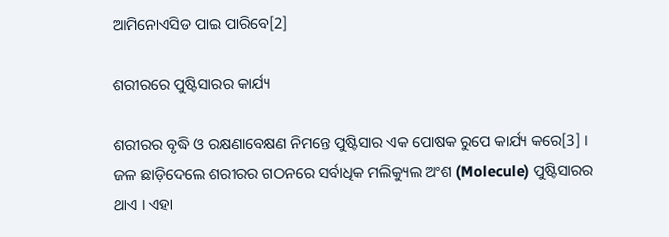ଆମିନୋଏସିଡ ପାଇ ପାରିବେ[2]

ଶରୀରରେ ପୁଷ୍ଟିସାରର କାର୍ଯ୍ୟ

ଶରୀରର ବୃଦ୍ଧି ଓ ରକ୍ଷଣାବେକ୍ଷଣ ନିମନ୍ତେ ପୁଷ୍ଟିସାର ଏକ ପୋଷକ ରୁପେ କାର୍ଯ୍ୟ କରେ[3] । ଜଳ ଛାଡ଼ିଦେଲେ ଶରୀରର ଗଠନରେ ସର୍ବାଧିକ ମଲିକ୍ୟୁଲ ଅଂଶ (Molecule) ପୁଷ୍ଟିସାରର ଥାଏ । ଏହା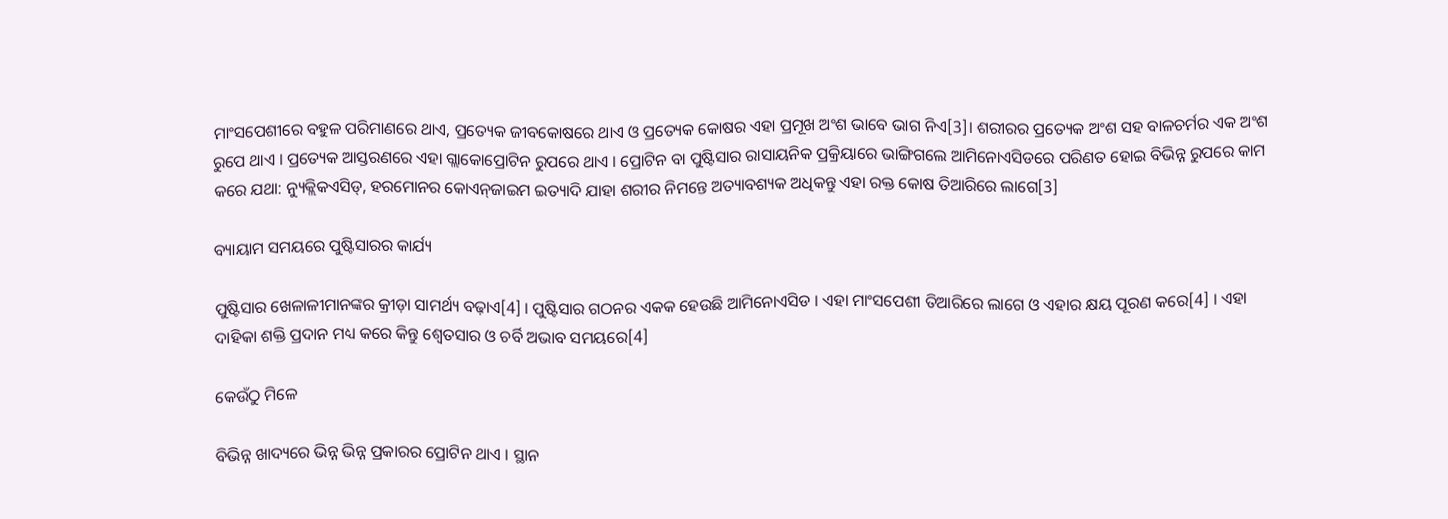ମାଂସପେଶୀରେ ବହୁଳ ପରିମାଣରେ ଥାଏ, ପ୍ରତ୍ୟେକ ଜୀବକୋଷରେ ଥାଏ ଓ ପ୍ରତ୍ୟେକ କୋଷର ଏହା ପ୍ରମୂଖ ଅଂଶ ଭାବେ ଭାଗ ନିଏ[3]। ଶରୀରର ପ୍ରତ୍ୟେକ ଅଂଶ ସହ ବାଳଚର୍ମର ଏକ ଅଂଶ ରୁପେ ଥାଏ । ପ୍ରତ୍ୟେକ ଆସ୍ତରଣରେ ଏହା ଗ୍ଲାକୋପ୍ରୋଟିନ ରୁପରେ ଥାଏ । ପ୍ରୋଟିନ ବା ପୁଷ୍ଟିସାର ରାସାୟନିକ ପ୍ରକ୍ରିୟାରେ ଭାଙ୍ଗିଗଲେ ଆମିନୋଏସିଡରେ ପରିଣତ ହୋଇ ବିଭିନ୍ନ ରୁପରେ କାମ କରେ ଯଥା: ନ୍ୟୁକ୍ଲିକଏସିଡ୍, ହରମୋନର କୋଏନ୍‌ଜାଇମ ଇତ୍ୟାଦି ଯାହା ଶରୀର ନିମନ୍ତେ ଅତ୍ୟାବଶ୍ୟକ ଅଧିକନ୍ତୁ ଏହା ରକ୍ତ କୋଷ ତିଆରିରେ ଲାଗେ[3]

ବ୍ୟାୟାମ ସମୟରେ ପୁଷ୍ଟିସାରର କାର୍ଯ୍ୟ

ପୁଷ୍ଟିସାର ଖେଳାଳୀମାନଙ୍କର କ୍ରୀଡ଼ା ସାମର୍ଥ୍ୟ ବଢ଼ାଏ[4] । ପୁଷ୍ଟିସାର ଗଠନର ଏକକ ହେଉଛି ଆମିନୋଏସିଡ । ଏହା ମାଂସପେଶୀ ତିଆରିରେ ଲାଗେ ଓ ଏହାର କ୍ଷୟ ପୂରଣ କରେ[4] । ଏହା ଦାହିକା ଶକ୍ତି ପ୍ରଦାନ ମଧ୍ୟ କରେ କିନ୍ତୁ ଶ୍ୱେତସାର ଓ ଚର୍ବି ଅଭାବ ସମୟରେ[4]

କେଉଁଠୁ ମିଳେ

ବିଭିନ୍ନ ଖାଦ୍ୟରେ ଭିନ୍ନ ଭିନ୍ନ ପ୍ରକାରର ପ୍ରୋଟିନ ଥାଏ । ସ୍ଥାନ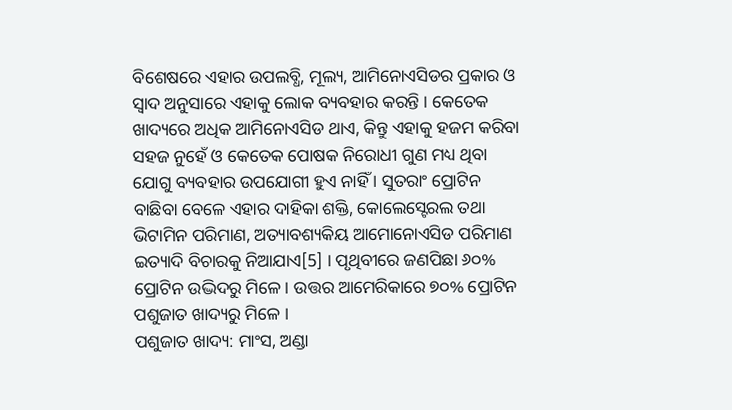ବିଶେଷରେ ଏହାର ଉପଲବ୍ଧି, ମୂଲ୍ୟ, ଆମିନୋଏସିଡର ପ୍ରକାର ଓ ସ୍ୱାଦ ଅନୁସାରେ ଏହାକୁ ଲୋକ ବ୍ୟବହାର କରନ୍ତି । କେତେକ ଖାଦ୍ୟରେ ଅଧିକ ଆମିନୋଏସିଡ ଥାଏ, କିନ୍ତୁ ଏହାକୁ ହଜମ କରିବା ସହଜ ନୁହେଁ ଓ କେତେକ ପୋଷକ ନିରୋଧୀ ଗୁଣ ମଧ୍ୟ ଥିବା ଯୋଗୁ ବ୍ୟବହାର ଉପଯୋଗୀ ହୁଏ ନାହିଁ । ସୁତରାଂ ପ୍ରୋଟିନ ବାଛିବା ବେଳେ ଏହାର ଦାହିକା ଶକ୍ତି, କୋଲେସ୍ଟେରଲ ତଥା ଭିଟାମିନ ପରିମାଣ, ଅତ୍ୟାବଶ୍ୟକିୟ ଆମୋନୋଏସିଡ ପରିମାଣ ଇତ୍ୟାଦି ବିଚାରକୁ ନିଆଯାଏ[5] । ପୃଥିବୀରେ ଜଣପିଛା ୬୦% ପ୍ରୋଟିନ ଉଦ୍ଭିଦରୁ ମିଳେ। ଉତ୍ତର ଆମେରିକାରେ ୭୦% ପ୍ରୋଟିନ ପଶୁଜାତ ଖାଦ୍ୟରୁ ମିଳେ ।
ପଶୁଜାତ ଖାଦ୍ୟ: ମାଂସ, ଅଣ୍ଡା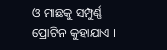ଓ ମାଛକୁ ସମ୍ପୁର୍ଣ୍ଣ ପ୍ରୋଟିନ କୁହାଯାଏ ।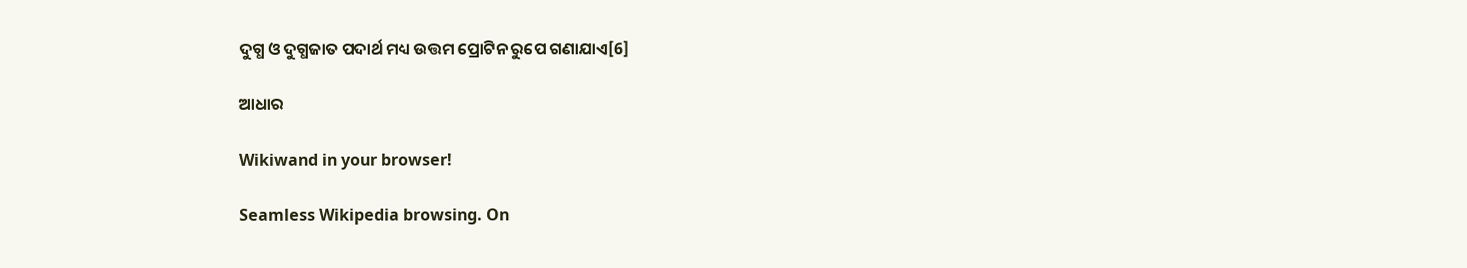ଦୁଗ୍ଧ ଓ ଦୁଗ୍ଧଜାତ ପଦାର୍ଥ ମଧ୍ୟ ଉତ୍ତମ ପ୍ରୋଟିନ ରୁପେ ଗଣାଯାଏ[6]

ଆଧାର

Wikiwand in your browser!

Seamless Wikipedia browsing. On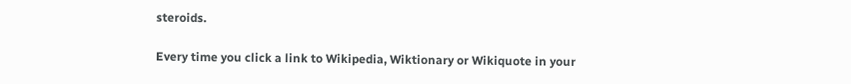steroids.

Every time you click a link to Wikipedia, Wiktionary or Wikiquote in your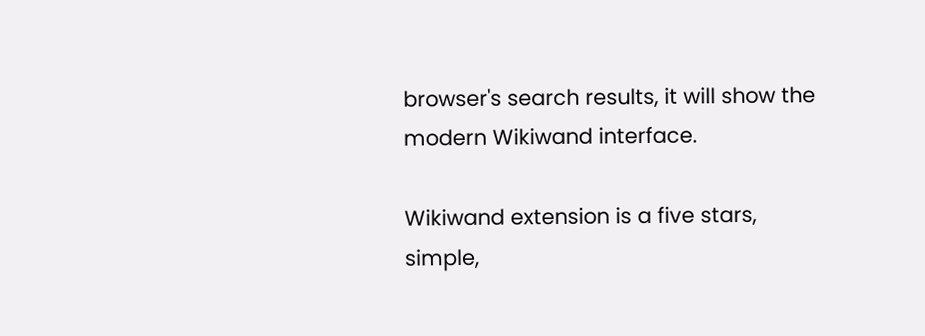browser's search results, it will show the modern Wikiwand interface.

Wikiwand extension is a five stars, simple,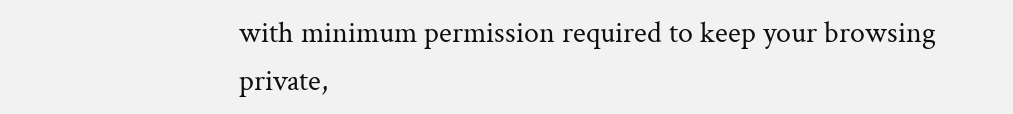with minimum permission required to keep your browsing private,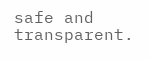safe and transparent.